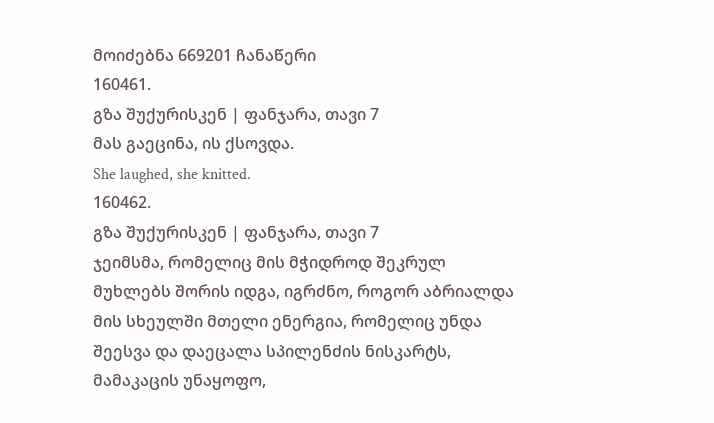მოიძებნა 669201 ჩანაწერი
160461.
გზა შუქურისკენ | ფანჯარა, თავი 7
მას გაეცინა, ის ქსოვდა.
She laughed, she knitted.
160462.
გზა შუქურისკენ | ფანჯარა, თავი 7
ჯეიმსმა, რომელიც მის მჭიდროდ შეკრულ მუხლებს შორის იდგა, იგრძნო, როგორ აბრიალდა მის სხეულში მთელი ენერგია, რომელიც უნდა შეესვა და დაეცალა სპილენძის ნისკარტს, მამაკაცის უნაყოფო,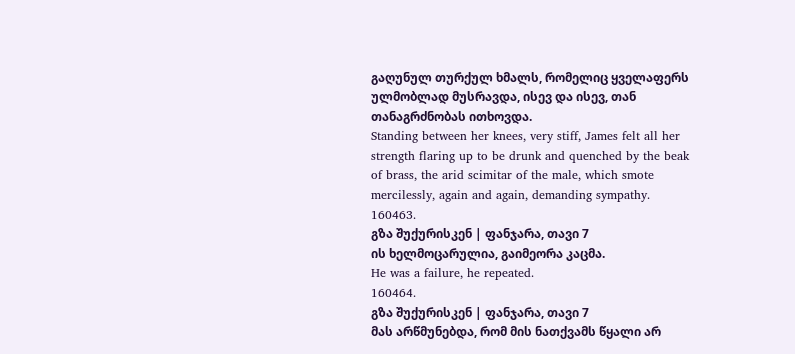გაღუნულ თურქულ ხმალს, რომელიც ყველაფერს ულმობლად მუსრავდა, ისევ და ისევ, თან თანაგრძნობას ითხოვდა.
Standing between her knees, very stiff, James felt all her strength flaring up to be drunk and quenched by the beak of brass, the arid scimitar of the male, which smote mercilessly, again and again, demanding sympathy.
160463.
გზა შუქურისკენ | ფანჯარა, თავი 7
ის ხელმოცარულია, გაიმეორა კაცმა.
He was a failure, he repeated.
160464.
გზა შუქურისკენ | ფანჯარა, თავი 7
მას არწმუნებდა, რომ მის ნათქვამს წყალი არ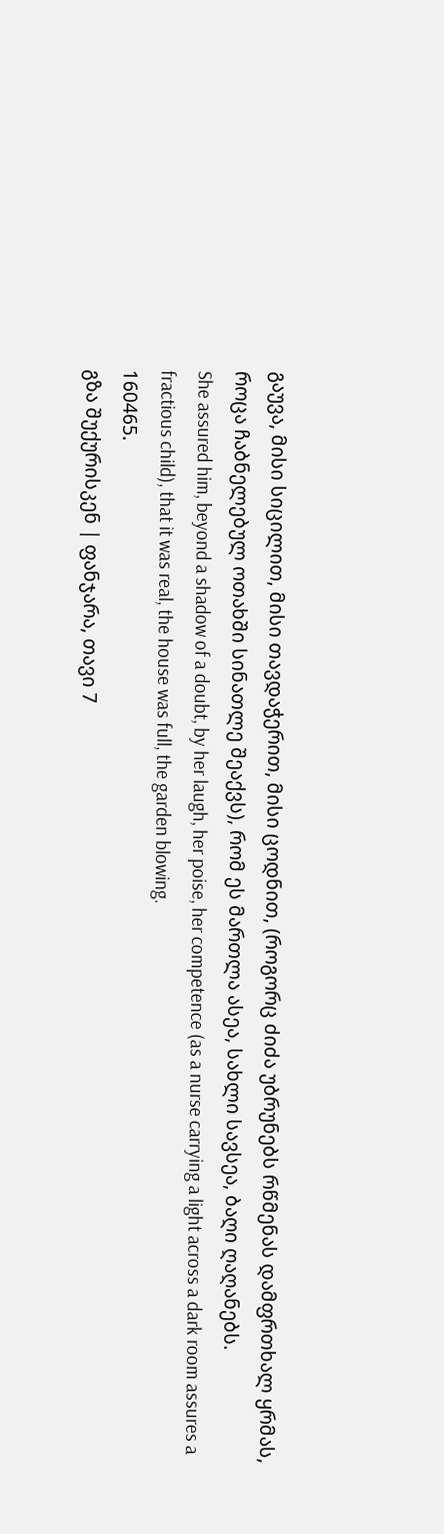გაუვა, მისი სიცილით, მისი თავდაჭერით, მისი ცოდნით, (როგორც ძიძა უბრუნებს რწმენას დამფრთხალ ყრმას, როცა ჩაბნელებულ ოთახში სინათლე შეაქვს), რომ ეს მართლა ასეა, სახლი სავსეა, ბაღი ღაღანებს.
She assured him, beyond a shadow of a doubt, by her laugh, her poise, her competence (as a nurse carrying a light across a dark room assures a fractious child), that it was real, the house was full, the garden blowing.
160465.
გზა შუქურისკენ | ფანჯარა, თავი 7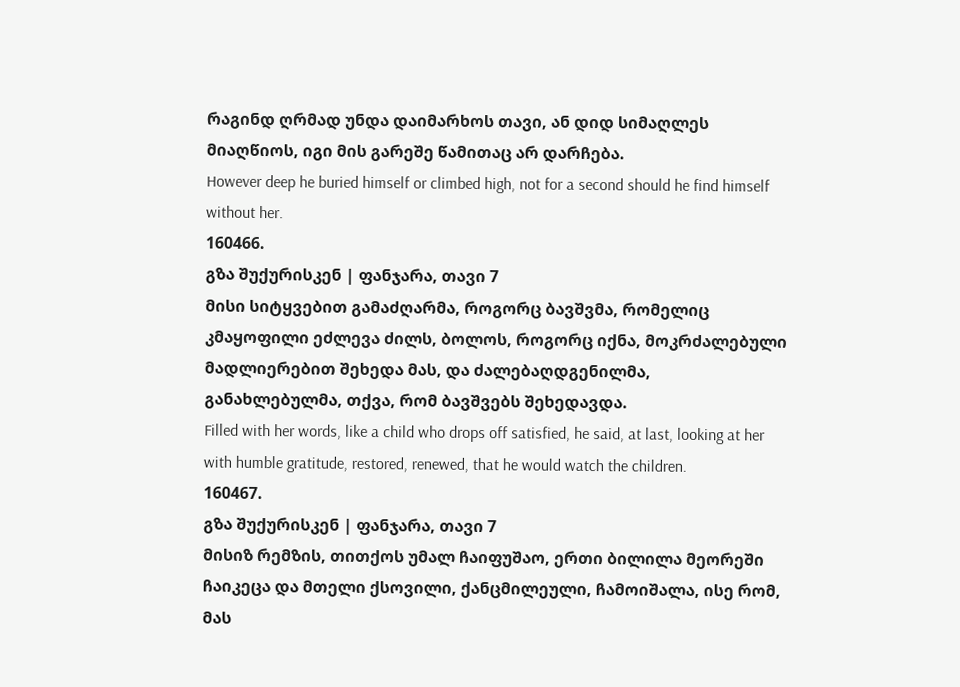რაგინდ ღრმად უნდა დაიმარხოს თავი, ან დიდ სიმაღლეს მიაღწიოს, იგი მის გარეშე წამითაც არ დარჩება.
However deep he buried himself or climbed high, not for a second should he find himself without her.
160466.
გზა შუქურისკენ | ფანჯარა, თავი 7
მისი სიტყვებით გამაძღარმა, როგორც ბავშვმა, რომელიც კმაყოფილი ეძლევა ძილს, ბოლოს, როგორც იქნა, მოკრძალებული მადლიერებით შეხედა მას, და ძალებაღდგენილმა, განახლებულმა, თქვა, რომ ბავშვებს შეხედავდა.
Filled with her words, like a child who drops off satisfied, he said, at last, looking at her with humble gratitude, restored, renewed, that he would watch the children.
160467.
გზა შუქურისკენ | ფანჯარა, თავი 7
მისიზ რემზის, თითქოს უმალ ჩაიფუშაო, ერთი ბილილა მეორეში ჩაიკეცა და მთელი ქსოვილი, ქანცმილეული, ჩამოიშალა, ისე რომ, მას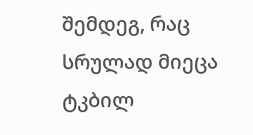შემდეგ, რაც სრულად მიეცა ტკბილ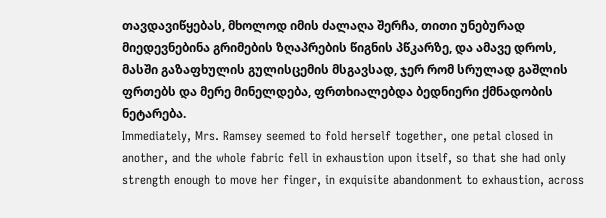თავდავიწყებას, მხოლოდ იმის ძალაღა შერჩა, თითი უნებურად მიედევნებინა გრიმების ზღაპრების წიგნის პწკარზე, და ამავე დროს, მასში გაზაფხულის გულისცემის მსგავსად, ჯერ რომ სრულად გაშლის ფრთებს და მერე მინელდება, ფრთხიალებდა ბედნიერი ქმნადობის ნეტარება.
Immediately, Mrs. Ramsey seemed to fold herself together, one petal closed in another, and the whole fabric fell in exhaustion upon itself, so that she had only strength enough to move her finger, in exquisite abandonment to exhaustion, across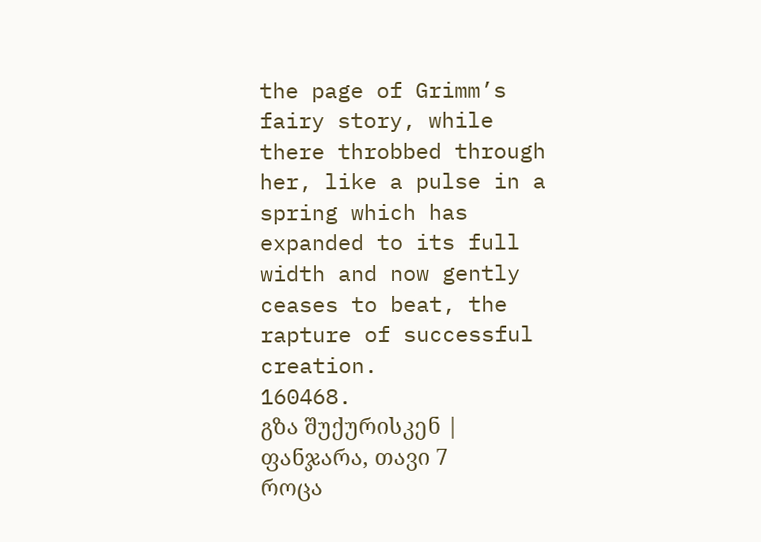the page of Grimm’s fairy story, while there throbbed through her, like a pulse in a spring which has expanded to its full width and now gently ceases to beat, the rapture of successful creation.
160468.
გზა შუქურისკენ | ფანჯარა, თავი 7
როცა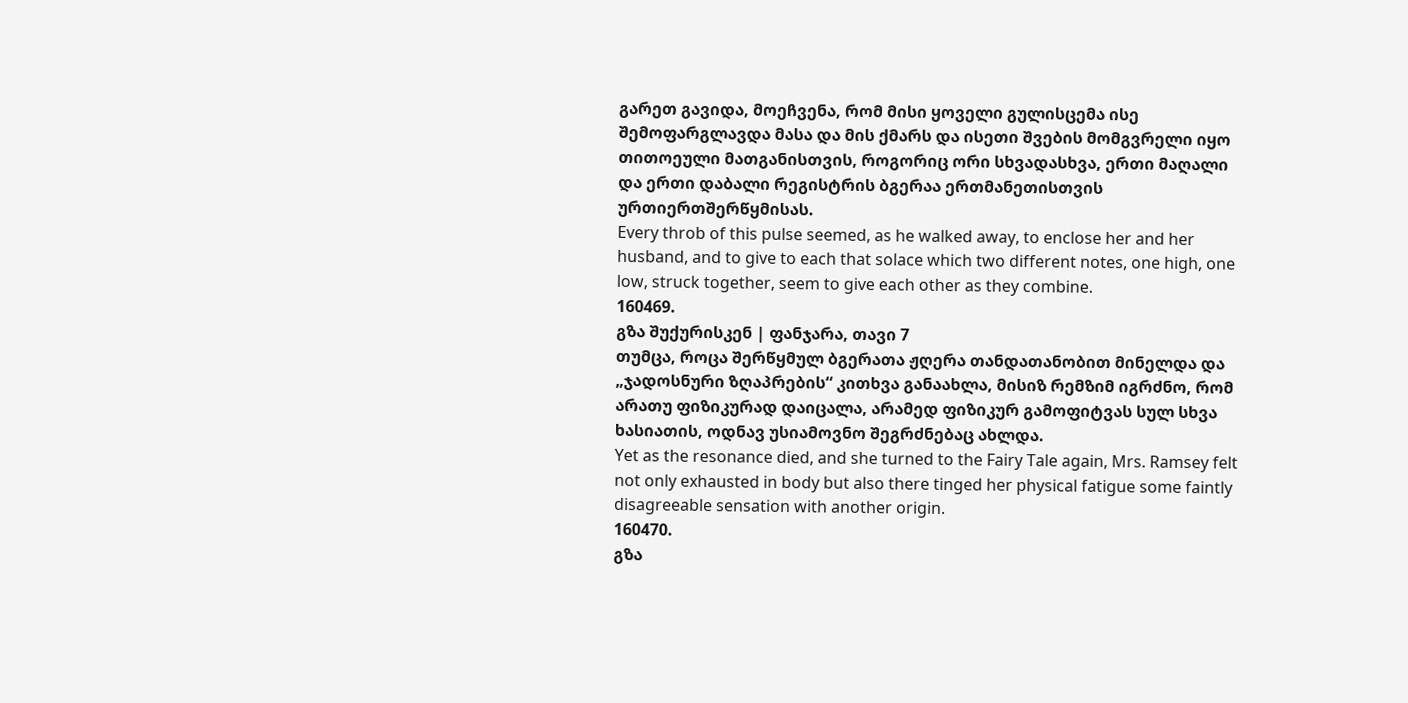გარეთ გავიდა, მოეჩვენა, რომ მისი ყოველი გულისცემა ისე შემოფარგლავდა მასა და მის ქმარს და ისეთი შვების მომგვრელი იყო თითოეული მათგანისთვის, როგორიც ორი სხვადასხვა, ერთი მაღალი და ერთი დაბალი რეგისტრის ბგერაა ერთმანეთისთვის ურთიერთშერწყმისას.
Every throb of this pulse seemed, as he walked away, to enclose her and her husband, and to give to each that solace which two different notes, one high, one low, struck together, seem to give each other as they combine.
160469.
გზა შუქურისკენ | ფანჯარა, თავი 7
თუმცა, როცა შერწყმულ ბგერათა ჟღერა თანდათანობით მინელდა და „ჯადოსნური ზღაპრების“ კითხვა განაახლა, მისიზ რემზიმ იგრძნო, რომ არათუ ფიზიკურად დაიცალა, არამედ ფიზიკურ გამოფიტვას სულ სხვა ხასიათის, ოდნავ უსიამოვნო შეგრძნებაც ახლდა.
Yet as the resonance died, and she turned to the Fairy Tale again, Mrs. Ramsey felt not only exhausted in body but also there tinged her physical fatigue some faintly disagreeable sensation with another origin.
160470.
გზა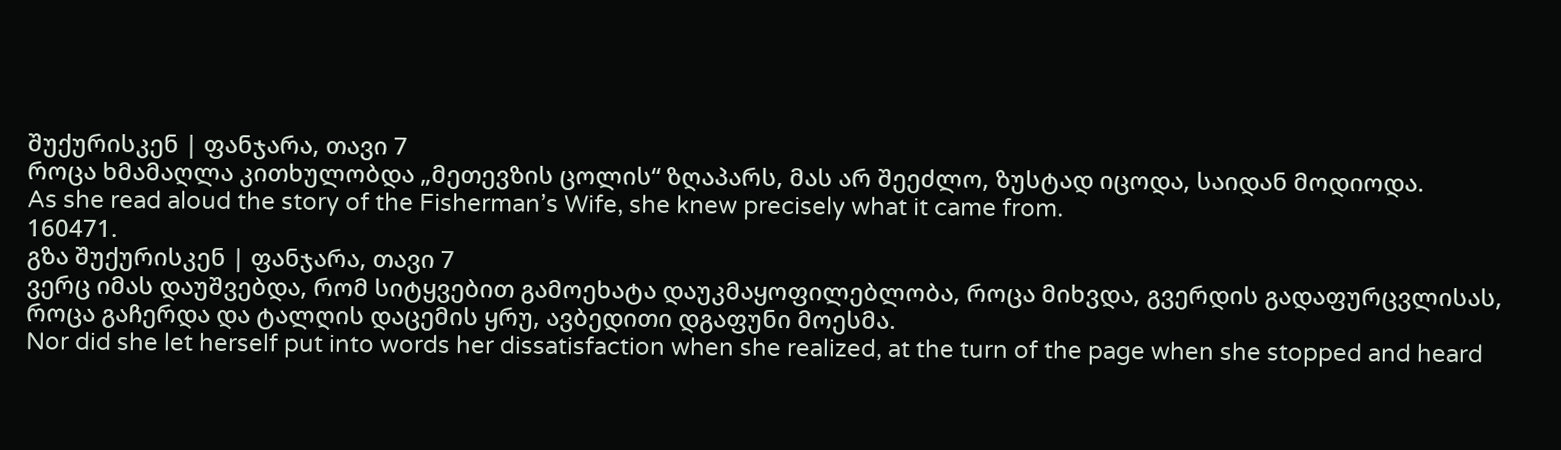შუქურისკენ | ფანჯარა, თავი 7
როცა ხმამაღლა კითხულობდა „მეთევზის ცოლის“ ზღაპარს, მას არ შეეძლო, ზუსტად იცოდა, საიდან მოდიოდა.
As she read aloud the story of the Fisherman’s Wife, she knew precisely what it came from.
160471.
გზა შუქურისკენ | ფანჯარა, თავი 7
ვერც იმას დაუშვებდა, რომ სიტყვებით გამოეხატა დაუკმაყოფილებლობა, როცა მიხვდა, გვერდის გადაფურცვლისას, როცა გაჩერდა და ტალღის დაცემის ყრუ, ავბედითი დგაფუნი მოესმა.
Nor did she let herself put into words her dissatisfaction when she realized, at the turn of the page when she stopped and heard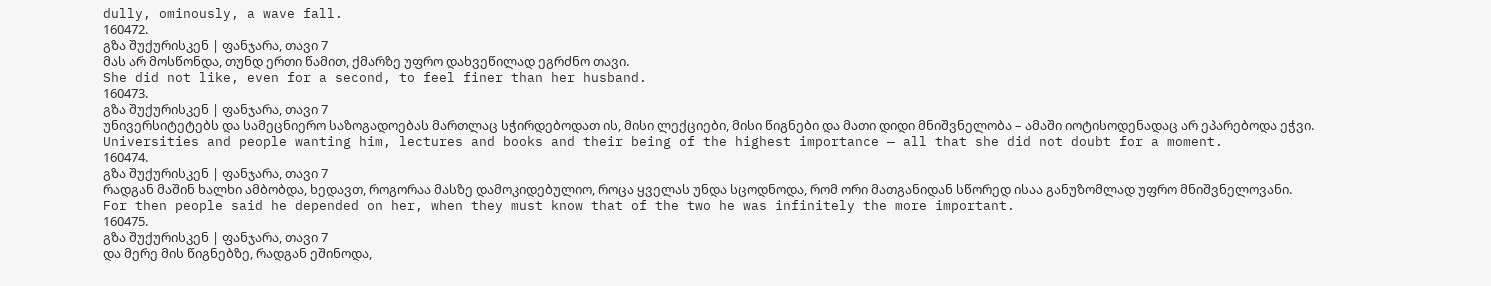dully, ominously, a wave fall.
160472.
გზა შუქურისკენ | ფანჯარა, თავი 7
მას არ მოსწონდა, თუნდ ერთი წამით, ქმარზე უფრო დახვეწილად ეგრძნო თავი.
She did not like, even for a second, to feel finer than her husband.
160473.
გზა შუქურისკენ | ფანჯარა, თავი 7
უნივერსიტეტებს და სამეცნიერო საზოგადოებას მართლაც სჭირდებოდათ ის, მისი ლექციები, მისი წიგნები და მათი დიდი მნიშვნელობა – ამაში იოტისოდენადაც არ ეპარებოდა ეჭვი.
Universities and people wanting him, lectures and books and their being of the highest importance — all that she did not doubt for a moment.
160474.
გზა შუქურისკენ | ფანჯარა, თავი 7
რადგან მაშინ ხალხი ამბობდა, ხედავთ, როგორაა მასზე დამოკიდებულიო, როცა ყველას უნდა სცოდნოდა, რომ ორი მათგანიდან სწორედ ისაა განუზომლად უფრო მნიშვნელოვანი.
For then people said he depended on her, when they must know that of the two he was infinitely the more important.
160475.
გზა შუქურისკენ | ფანჯარა, თავი 7
და მერე მის წიგნებზე, რადგან ეშინოდა,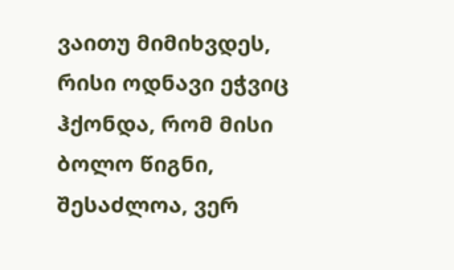ვაითუ მიმიხვდეს, რისი ოდნავი ეჭვიც ჰქონდა, რომ მისი ბოლო წიგნი, შესაძლოა, ვერ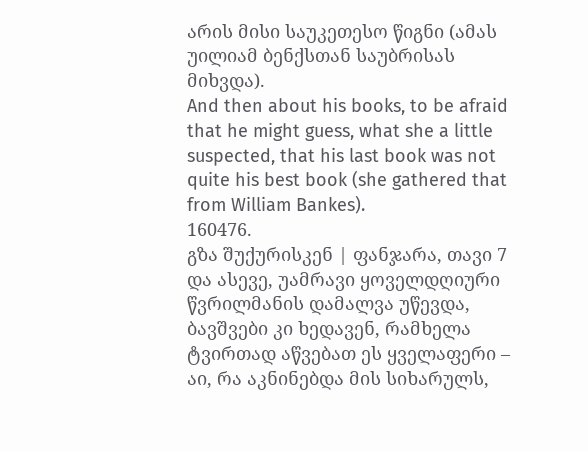არის მისი საუკეთესო წიგნი (ამას უილიამ ბენქსთან საუბრისას მიხვდა).
And then about his books, to be afraid that he might guess, what she a little suspected, that his last book was not quite his best book (she gathered that from William Bankes).
160476.
გზა შუქურისკენ | ფანჯარა, თავი 7
და ასევე, უამრავი ყოველდღიური წვრილმანის დამალვა უწევდა, ბავშვები კი ხედავენ, რამხელა ტვირთად აწვებათ ეს ყველაფერი – აი, რა აკნინებდა მის სიხარულს,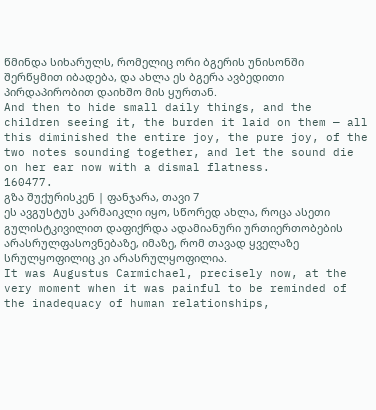წმინდა სიხარულს, რომელიც ორი ბგერის უნისონში შერწყმით იბადება, და ახლა ეს ბგერა ავბედითი პირდაპირობით დაიხშო მის ყურთან.
And then to hide small daily things, and the children seeing it, the burden it laid on them — all this diminished the entire joy, the pure joy, of the two notes sounding together, and let the sound die on her ear now with a dismal flatness.
160477.
გზა შუქურისკენ | ფანჯარა, თავი 7
ეს ავგუსტუს კარმაიკლი იყო, სწორედ ახლა, როცა ასეთი გულისტკივილით დაფიქრდა ადამიანური ურთიერთობების არასრულფასოვნებაზე, იმაზე, რომ თავად ყველაზე სრულყოფილიც კი არასრულყოფილია.
It was Augustus Carmichael, precisely now, at the very moment when it was painful to be reminded of the inadequacy of human relationships,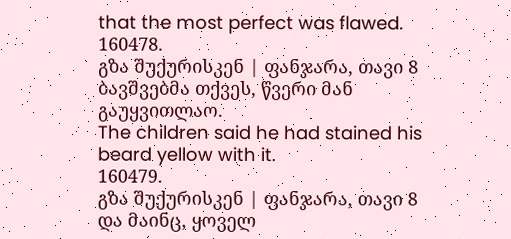that the most perfect was flawed.
160478.
გზა შუქურისკენ | ფანჯარა, თავი 8
ბავშვებმა თქვეს, წვერი მან გაუყვითლაო.
The children said he had stained his beard yellow with it.
160479.
გზა შუქურისკენ | ფანჯარა, თავი 8
და მაინც, ყოველ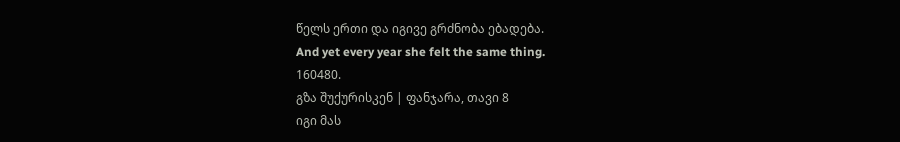წელს ერთი და იგივე გრძნობა ებადება.
And yet every year she felt the same thing.
160480.
გზა შუქურისკენ | ფანჯარა, თავი 8
იგი მას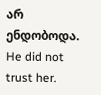არ ენდობოდა.
He did not trust her.